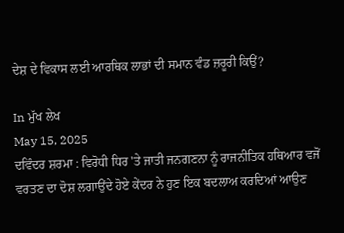ਦੇਸ਼ ਦੇ ਵਿਕਾਸ ਲਈ ਆਰਥਿਕ ਲਾਭਾਂ ਦੀ ਸਮਾਨ ਵੰਡ ਜ਼ਰੂਰੀ ਕਿਉਂ?

In ਮੁੱਖ ਲੇਖ
May 15, 2025
ਦਵਿੰਦਰ ਸ਼ਰਮਾ : ਵਿਰੋਧੀ ਧਿਰ 'ਤੇ ਜਾਤੀ ਜਨਗਣਨਾ ਨੂੰ ਰਾਜਨੀਤਿਕ ਹਥਿਆਰ ਵਜੋਂ ਵਰਤਣ ਦਾ ਦੋਸ਼ ਲਗਾਉਂਦੇ ਹੋਏ ਕੇਂਦਰ ਨੇ ਹੁਣ ਇਕ ਬਦਲਾਅ ਕਰਦਿਆਂ ਆਉਣ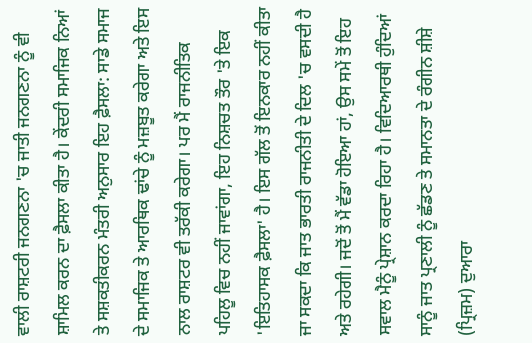ਵਾਲੀ ਰਾਸ਼ਟਰੀ ਜਨਗਣਨਾ 'ਚ ਜਾਤੀ ਜਨਗਣਨਾ ਨੂੰ ਵੀ ਸ਼ਾਮਿਲ ਕਰਨ ਦਾ ਫ਼ੈਸਲਾ ਕੀਤਾ ਹੈ। ਕੇਂਦਰੀ ਸਮਾਜਿਕ ਨਿਆਂ ਤੇ ਸਸ਼ਕਤੀਕਰਨ ਮੰਤਰੀ ਅਨੁਸਾਰ ਇਹ ਫ਼ੈਸਲਾ: ਸਾਡੇ ਸਮਾਜ ਦੇ ਸਮਾਜਿਕ ਤੇ ਆਰਥਿਕ ਢਾਂਚੇ ਨੂੰ ਮਜ਼ਬੂਤ ਕਰੇਗਾ ਅਤੇ ਇਸ ਨਾਲ ਰਾਸ਼ਟਰ ਵੀ ਤਰੱਕੀ ਕਰੇਗਾ। ਪਰ ਮੈਂ ਰਾਜਨੀਤਿਕ ਪਹਿਲੂ ਵਿਚ ਨਹੀਂ ਜਾਵਾਂਗਾ, ਇਹ ਨਿਸ਼ਚਤ ਤੌਰ 'ਤੇ ਇਕ 'ਇਤਿਹਾਸਕ ਫ਼ੈਸਲਾ' ਹੈ। ਇਸ ਗੱਲ ਤੋਂ ਇਨਕਾਰ ਨਹੀਂ ਕੀਤਾ ਜਾ ਸਕਦਾ ਕਿ ਜਾਤ ਭਾਰਤੀ ਰਾਜਨੀਤੀ ਦੇ ਦਿਲ 'ਚ ਵਸਦੀ ਹੈ ਅਤੇ ਰਹੇਗੀ। ਜਦੋਂ ਤੋਂ ਮੈਂ ਵੱਡਾ ਹੋਇਆ ਹਾਂ, ਉਸ ਸਮੇਂ ਤੋਂ ਇਹ ਸਵਾਲ ਮੈਨੂੰ ਪ੍ਰੇਸ਼ਾਨ ਕਰਦਾ ਰਿਹਾ ਹੈ। ਵਿਦਿਆਰਥੀ ਹੁੰਦਿਆਂ ਸਾਨੂੰ ਜਾਤ ਪ੍ਰਣਾਲੀ ਨੂੰ ਛੱਡਣ ਤੇ ਸਮਾਨਤਾ ਦੇ ਰੰਗੀਨ ਸ਼ੀਸ਼ੇ (ਪ੍ਰਿਜ਼ਮ) ਦੁਆਰਾ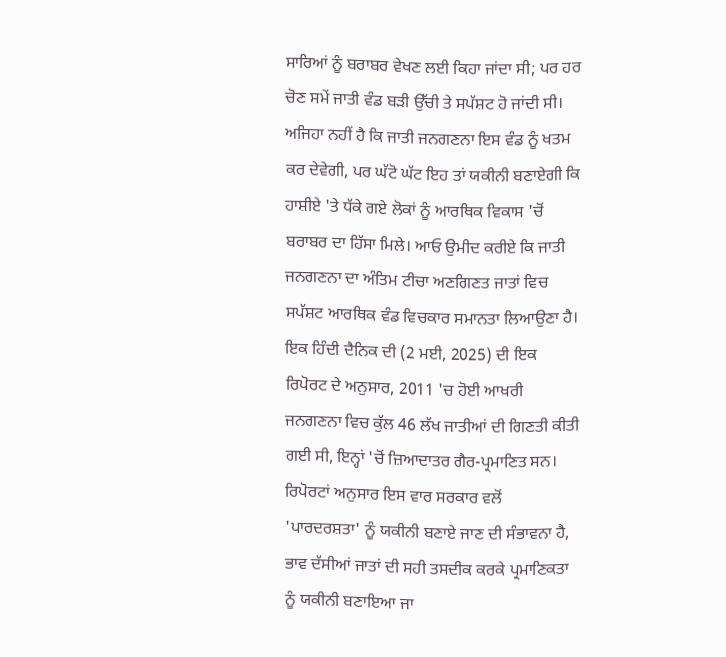ਸਾਰਿਆਂ ਨੂੰ ਬਰਾਬਰ ਵੇਖਣ ਲਈ ਕਿਹਾ ਜਾਂਦਾ ਸੀ; ਪਰ ਹਰ ਚੋਣ ਸਮੇਂ ਜਾਤੀ ਵੰਡ ਬੜੀ ਉੱਚੀ ਤੇ ਸਪੱਸ਼ਟ ਹੋ ਜਾਂਦੀ ਸੀ। ਅਜਿਹਾ ਨਹੀਂ ਹੈ ਕਿ ਜਾਤੀ ਜਨਗਣਨਾ ਇਸ ਵੰਡ ਨੂੰ ਖਤਮ ਕਰ ਦੇਵੇਗੀ, ਪਰ ਘੱਟੋ ਘੱਟ ਇਹ ਤਾਂ ਯਕੀਨੀ ਬਣਾਏਗੀ ਕਿ ਹਾਸ਼ੀਏ 'ਤੇ ਧੱਕੇ ਗਏ ਲੋਕਾਂ ਨੂੰ ਆਰਥਿਕ ਵਿਕਾਸ 'ਚੋਂ ਬਰਾਬਰ ਦਾ ਹਿੱਸਾ ਮਿਲੇ। ਆਓ ਉਮੀਦ ਕਰੀਏ ਕਿ ਜਾਤੀ ਜਨਗਣਨਾ ਦਾ ਅੰਤਿਮ ਟੀਚਾ ਅਣਗਿਣਤ ਜਾਤਾਂ ਵਿਚ ਸਪੱਸ਼ਟ ਆਰਥਿਕ ਵੰਡ ਵਿਚਕਾਰ ਸਮਾਨਤਾ ਲਿਆਉਣਾ ਹੈ। ਇਕ ਹਿੰਦੀ ਦੈਨਿਕ ਦੀ (2 ਮਈ, 2025) ਦੀ ਇਕ ਰਿਪੋਰਟ ਦੇ ਅਨੁਸਾਰ, 2011 'ਚ ਹੋਈ ਆਖਰੀ ਜਨਗਣਨਾ ਵਿਚ ਕੁੱਲ 46 ਲੱਖ ਜਾਤੀਆਂ ਦੀ ਗਿਣਤੀ ਕੀਤੀ ਗਈ ਸੀ, ਇਨ੍ਹਾਂ 'ਚੋਂ ਜ਼ਿਆਦਾਤਰ ਗੈਰ-ਪ੍ਰਮਾਣਿਤ ਸਨ। ਰਿਪੋਰਟਾਂ ਅਨੁਸਾਰ ਇਸ ਵਾਰ ਸਰਕਾਰ ਵਲੋਂ 'ਪਾਰਦਰਸ਼ਤਾ' ਨੂੰ ਯਕੀਨੀ ਬਣਾਏ ਜਾਣ ਦੀ ਸੰਭਾਵਨਾ ਹੈ, ਭਾਵ ਦੱਸੀਆਂ ਜਾਤਾਂ ਦੀ ਸਹੀ ਤਸਦੀਕ ਕਰਕੇ ਪ੍ਰਮਾਣਿਕਤਾ ਨੂੰ ਯਕੀਨੀ ਬਣਾਇਆ ਜਾ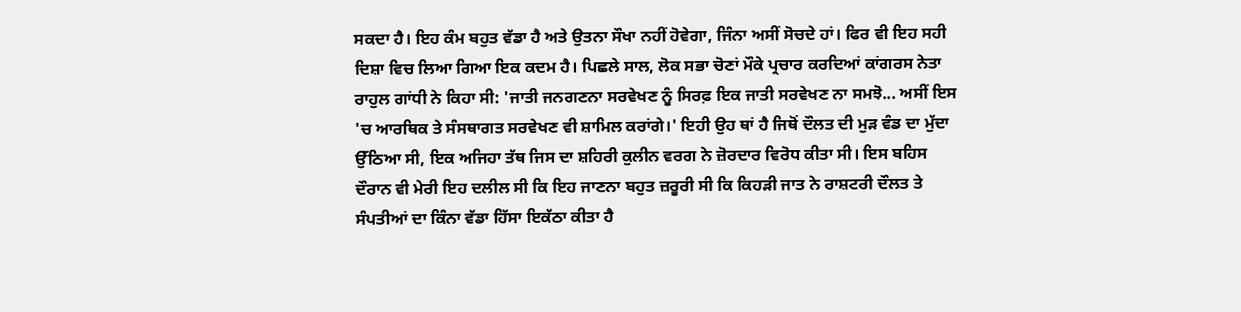ਸਕਦਾ ਹੈ। ਇਹ ਕੰਮ ਬਹੁਤ ਵੱਡਾ ਹੈ ਅਤੇ ਉਤਨਾ ਸੌਖਾ ਨਹੀਂ ਹੋਵੇਗਾ, ਜਿੰਨਾ ਅਸੀਂ ਸੋਚਦੇ ਹਾਂ। ਫਿਰ ਵੀ ਇਹ ਸਹੀ ਦਿਸ਼ਾ ਵਿਚ ਲਿਆ ਗਿਆ ਇਕ ਕਦਮ ਹੈ। ਪਿਛਲੇ ਸਾਲ, ਲੋਕ ਸਭਾ ਚੋਣਾਂ ਮੌਕੇ ਪ੍ਰਚਾਰ ਕਰਦਿਆਂ ਕਾਂਗਰਸ ਨੇਤਾ ਰਾਹੁਲ ਗਾਂਧੀ ਨੇ ਕਿਹਾ ਸੀ: 'ਜਾਤੀ ਜਨਗਣਨਾ ਸਰਵੇਖਣ ਨੂੰ ਸਿਰਫ਼ ਇਕ ਜਾਤੀ ਸਰਵੇਖਣ ਨਾ ਸਮਝੋ... ਅਸੀਂ ਇਸ 'ਚ ਆਰਥਿਕ ਤੇ ਸੰਸਥਾਗਤ ਸਰਵੇਖਣ ਵੀ ਸ਼ਾਮਿਲ ਕਰਾਂਗੇ।' ਇਹੀ ਉਹ ਥਾਂ ਹੈ ਜਿਥੋਂ ਦੌਲਤ ਦੀ ਮੁੜ ਵੰਡ ਦਾ ਮੁੱਦਾ ਉੱਠਿਆ ਸੀ, ਇਕ ਅਜਿਹਾ ਤੱਥ ਜਿਸ ਦਾ ਸ਼ਹਿਰੀ ਕੁਲੀਨ ਵਰਗ ਨੇ ਜ਼ੋਰਦਾਰ ਵਿਰੋਧ ਕੀਤਾ ਸੀ। ਇਸ ਬਹਿਸ ਦੌਰਾਨ ਵੀ ਮੇਰੀ ਇਹ ਦਲੀਲ ਸੀ ਕਿ ਇਹ ਜਾਣਨਾ ਬਹੁਤ ਜ਼ਰੂਰੀ ਸੀ ਕਿ ਕਿਹੜੀ ਜਾਤ ਨੇ ਰਾਸ਼ਟਰੀ ਦੌਲਤ ਤੇ ਸੰਪਤੀਆਂ ਦਾ ਕਿੰਨਾ ਵੱਡਾ ਹਿੱਸਾ ਇਕੱਠਾ ਕੀਤਾ ਹੈ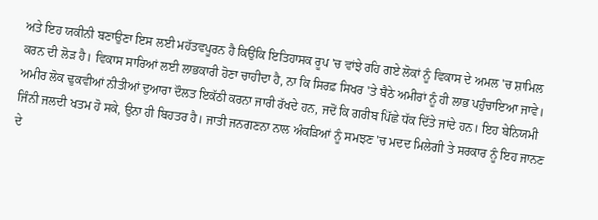ਅਤੇ ਇਹ ਯਕੀਨੀ ਬਣਾਉਣਾ ਇਸ ਲਈ ਮਹੱਤਵਪੂਰਨ ਹੈ ਕਿਉਂਕਿ ਇਤਿਹਾਸਕ ਰੂਪ 'ਚ ਵਾਂਝੇ ਰਹਿ ਗਏ ਲੋਕਾਂ ਨੂੰ ਵਿਕਾਸ ਦੇ ਅਮਲ 'ਚ ਸ਼ਾਮਿਲ ਕਰਨ ਦੀ ਲੋੜ ਹੈ। ਵਿਕਾਸ ਸਾਰਿਆਂ ਲਈ ਲਾਭਕਾਰੀ ਹੋਣਾ ਚਾਹੀਦਾ ਹੈ, ਨਾ ਕਿ ਸਿਰਫ਼ ਸਿਖਰ 'ਤੇ ਬੈਠੇ ਅਮੀਰਾਂ ਨੂੰ ਹੀ ਲਾਭ ਪਹੁੰਚਾਇਆ ਜਾਵੇ। ਅਮੀਰ ਲੋਕ ਢੁਕਵੀਆਂ ਨੀਤੀਆਂ ਦੁਆਰਾ ਦੌਲਤ ਇਕੱਠੀ ਕਰਨਾ ਜਾਰੀ ਰੱਖਦੇ ਹਨ, ਜਦੋਂ ਕਿ ਗਰੀਬ ਪਿੱਛੇ ਧੱਕ ਦਿੱਤੇ ਜਾਂਦੇ ਹਨ। ਇਹ ਬੇਨਿਯਮੀ ਜਿੰਨੀ ਜਲਦੀ ਖਤਮ ਹੋ ਸਕੇ, ਉਨਾ ਹੀ ਬਿਹਤਰ ਹੈ। ਜਾਤੀ ਜਨਗਣਨਾ ਨਾਲ ਅੰਕੜਿਆਂ ਨੂੰ ਸਮਝਣ 'ਚ ਮਦਦ ਮਿਲੇਗੀ ਤੇ ਸਰਕਾਰ ਨੂੰ ਇਹ ਜਾਨਣ ਦੇ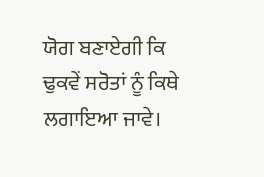ਯੋਗ ਬਣਾਏਗੀ ਕਿ ਢੁਕਵੇਂ ਸਰੋਤਾਂ ਨੂੰ ਕਿਥੇ ਲਗਾਇਆ ਜਾਵੇ।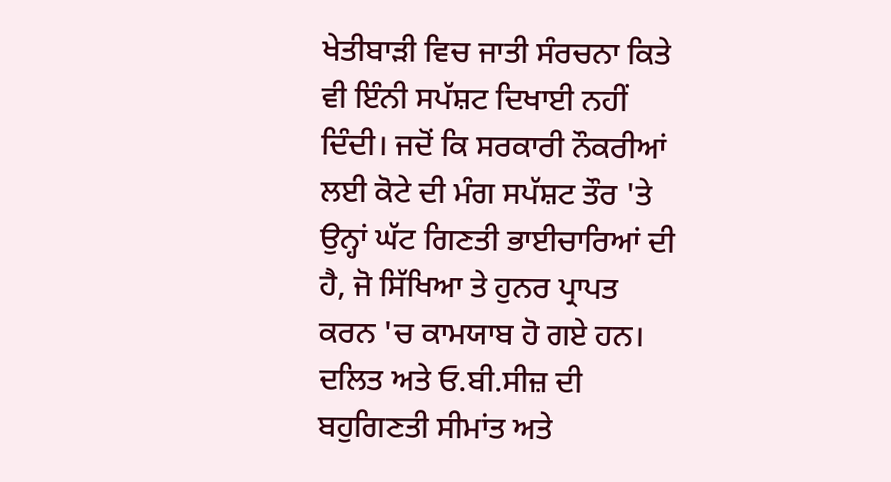ਖੇਤੀਬਾੜੀ ਵਿਚ ਜਾਤੀ ਸੰਰਚਨਾ ਕਿਤੇ ਵੀ ਇੰਨੀ ਸਪੱਸ਼ਟ ਦਿਖਾਈ ਨਹੀਂ ਦਿੰਦੀ। ਜਦੋਂ ਕਿ ਸਰਕਾਰੀ ਨੌਕਰੀਆਂ ਲਈ ਕੋਟੇ ਦੀ ਮੰਗ ਸਪੱਸ਼ਟ ਤੌਰ 'ਤੇ ਉਨ੍ਹਾਂ ਘੱਟ ਗਿਣਤੀ ਭਾਈਚਾਰਿਆਂ ਦੀ ਹੈ, ਜੋ ਸਿੱਖਿਆ ਤੇ ਹੁਨਰ ਪ੍ਰਾਪਤ ਕਰਨ 'ਚ ਕਾਮਯਾਬ ਹੋ ਗਏ ਹਨ। ਦਲਿਤ ਅਤੇ ਓ.ਬੀ.ਸੀਜ਼ ਦੀ ਬਹੁਗਿਣਤੀ ਸੀਮਾਂਤ ਅਤੇ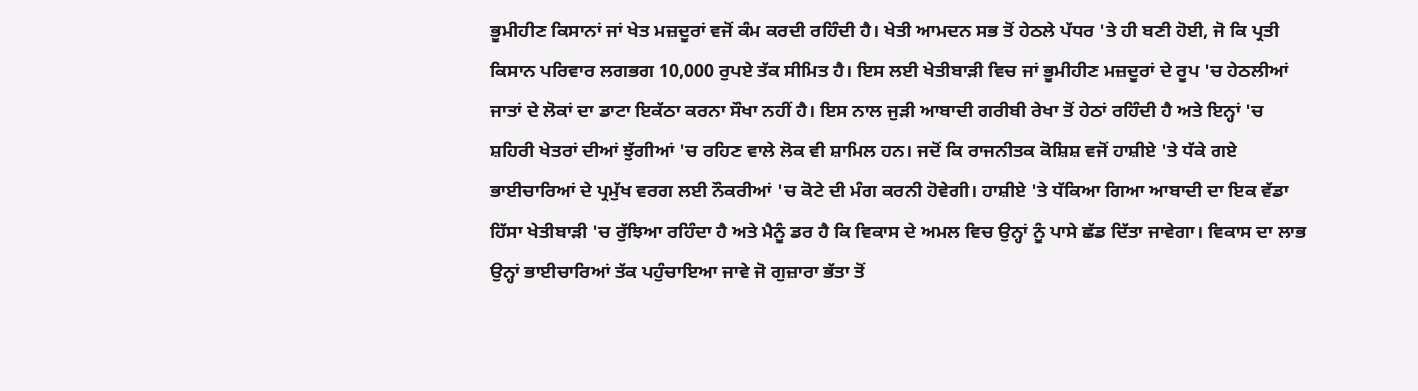ਭੂਮੀਹੀਣ ਕਿਸਾਨਾਂ ਜਾਂ ਖੇਤ ਮਜ਼ਦੂਰਾਂ ਵਜੋਂ ਕੰਮ ਕਰਦੀ ਰਹਿੰਦੀ ਹੈ। ਖੇਤੀ ਆਮਦਨ ਸਭ ਤੋਂ ਹੇਠਲੇ ਪੱਧਰ 'ਤੇ ਹੀ ਬਣੀ ਹੋਈ, ਜੋ ਕਿ ਪ੍ਰਤੀ ਕਿਸਾਨ ਪਰਿਵਾਰ ਲਗਭਗ 10,000 ਰੁਪਏ ਤੱਕ ਸੀਮਿਤ ਹੈ। ਇਸ ਲਈ ਖੇਤੀਬਾੜੀ ਵਿਚ ਜਾਂ ਭੂਮੀਹੀਣ ਮਜ਼ਦੂਰਾਂ ਦੇ ਰੂਪ 'ਚ ਹੇਠਲੀਆਂ ਜਾਤਾਂ ਦੇ ਲੋਕਾਂ ਦਾ ਡਾਟਾ ਇਕੱਠਾ ਕਰਨਾ ਸੌਖਾ ਨਹੀਂ ਹੈ। ਇਸ ਨਾਲ ਜੁੜੀ ਆਬਾਦੀ ਗਰੀਬੀ ਰੇਖਾ ਤੋਂ ਹੇਠਾਂ ਰਹਿੰਦੀ ਹੈ ਅਤੇ ਇਨ੍ਹਾਂ 'ਚ ਸ਼ਹਿਰੀ ਖੇਤਰਾਂ ਦੀਆਂ ਝੁੱਗੀਆਂ 'ਚ ਰਹਿਣ ਵਾਲੇ ਲੋਕ ਵੀ ਸ਼ਾਮਿਲ ਹਨ। ਜਦੋਂ ਕਿ ਰਾਜਨੀਤਕ ਕੋਸ਼ਿਸ਼ ਵਜੋਂ ਹਾਸ਼ੀਏ 'ਤੇ ਧੱਕੇ ਗਏ ਭਾਈਚਾਰਿਆਂ ਦੇ ਪ੍ਰਮੁੱਖ ਵਰਗ ਲਈ ਨੌਕਰੀਆਂ 'ਚ ਕੋਟੇ ਦੀ ਮੰਗ ਕਰਨੀ ਹੋਵੇਗੀ। ਹਾਸ਼ੀਏ 'ਤੇ ਧੱਕਿਆ ਗਿਆ ਆਬਾਦੀ ਦਾ ਇਕ ਵੱਡਾ ਹਿੱਸਾ ਖੇਤੀਬਾੜੀ 'ਚ ਰੁੱਝਿਆ ਰਹਿੰਦਾ ਹੈ ਅਤੇ ਮੈਨੂੰ ਡਰ ਹੈ ਕਿ ਵਿਕਾਸ ਦੇ ਅਮਲ ਵਿਚ ਉਨ੍ਹਾਂ ਨੂੰ ਪਾਸੇ ਛੱਡ ਦਿੱਤਾ ਜਾਵੇਗਾ। ਵਿਕਾਸ ਦਾ ਲਾਭ ਉਨ੍ਹਾਂ ਭਾਈਚਾਰਿਆਂ ਤੱਕ ਪਹੁੰਚਾਇਆ ਜਾਵੇ ਜੋ ਗੁਜ਼ਾਰਾ ਭੱਤਾ ਤੋਂ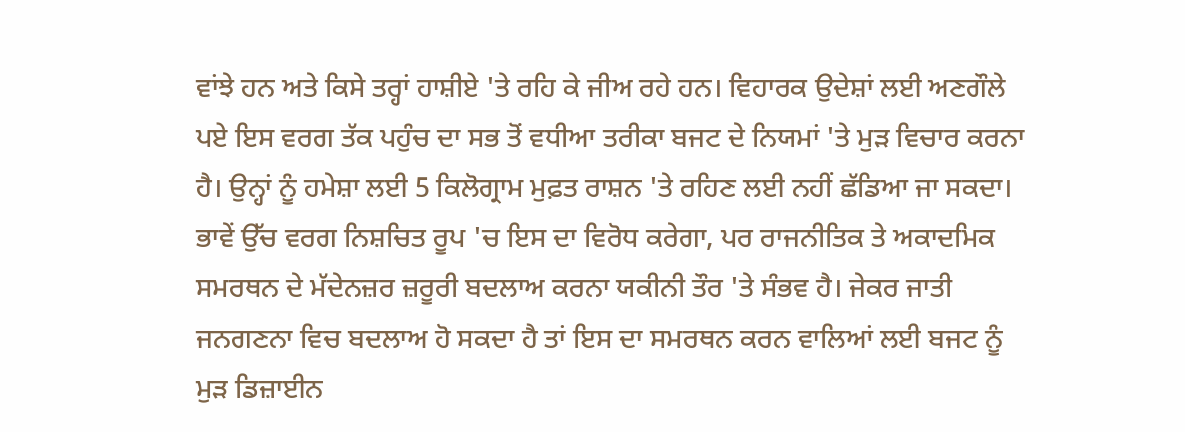ਵਾਂਝੇ ਹਨ ਅਤੇ ਕਿਸੇ ਤਰ੍ਹਾਂ ਹਾਸ਼ੀਏ 'ਤੇ ਰਹਿ ਕੇ ਜੀਅ ਰਹੇ ਹਨ। ਵਿਹਾਰਕ ਉਦੇਸ਼ਾਂ ਲਈ ਅਣਗੌਲੇ ਪਏ ਇਸ ਵਰਗ ਤੱਕ ਪਹੁੰਚ ਦਾ ਸਭ ਤੋਂ ਵਧੀਆ ਤਰੀਕਾ ਬਜਟ ਦੇ ਨਿਯਮਾਂ 'ਤੇ ਮੁੜ ਵਿਚਾਰ ਕਰਨਾ ਹੈ। ਉਨ੍ਹਾਂ ਨੂੰ ਹਮੇਸ਼ਾ ਲਈ 5 ਕਿਲੋਗ੍ਰਾਮ ਮੁਫ਼ਤ ਰਾਸ਼ਨ 'ਤੇ ਰਹਿਣ ਲਈ ਨਹੀਂ ਛੱਡਿਆ ਜਾ ਸਕਦਾ। ਭਾਵੇਂ ਉੱਚ ਵਰਗ ਨਿਸ਼ਚਿਤ ਰੂਪ 'ਚ ਇਸ ਦਾ ਵਿਰੋਧ ਕਰੇਗਾ, ਪਰ ਰਾਜਨੀਤਿਕ ਤੇ ਅਕਾਦਮਿਕ ਸਮਰਥਨ ਦੇ ਮੱਦੇਨਜ਼ਰ ਜ਼ਰੂਰੀ ਬਦਲਾਅ ਕਰਨਾ ਯਕੀਨੀ ਤੌਰ 'ਤੇ ਸੰਭਵ ਹੈ। ਜੇਕਰ ਜਾਤੀ ਜਨਗਣਨਾ ਵਿਚ ਬਦਲਾਅ ਹੋ ਸਕਦਾ ਹੈ ਤਾਂ ਇਸ ਦਾ ਸਮਰਥਨ ਕਰਨ ਵਾਲਿਆਂ ਲਈ ਬਜਟ ਨੂੰ ਮੁੜ ਡਿਜ਼ਾਈਨ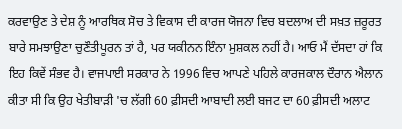ਕਰਵਾਉਣ ਤੇ ਦੇਸ਼ ਨੂੰ ਆਰਥਿਕ ਸੋਚ ਤੇ ਵਿਕਾਸ ਦੀ ਕਾਰਜ ਯੋਜਨਾ ਵਿਚ ਬਦਲਾਅ ਦੀ ਸਖ਼ਤ ਜ਼ਰੂਰਤ ਬਾਰੇ ਸਮਝਾਉਣਾ ਚੁਣੌਤੀਪੂਰਨ ਤਾਂ ਹੈ, ਪਰ ਯਕੀਨਨ ਇੰਨਾ ਮੁਸ਼ਕਲ ਨਹੀਂ ਹੈ। ਆਓ ਮੈਂ ਦੱਸਦਾ ਹਾਂ ਕਿ ਇਹ ਕਿਵੇਂ ਸੰਭਵ ਹੈ। ਵਾਜਪਾਈ ਸਰਕਾਰ ਨੇ 1996 ਵਿਚ ਆਪਣੇ ਪਹਿਲੇ ਕਾਰਜਕਾਲ ਦੌਰਾਨ ਐਲਾਨ ਕੀਤਾ ਸੀ ਕਿ ਉਹ ਖੇਤੀਬਾੜੀ 'ਚ ਲੱਗੀ 60 ਫ਼ੀਸਦੀ ਆਬਾਦੀ ਲਈ ਬਜਟ ਦਾ 60 ਫ਼ੀਸਦੀ ਅਲਾਟ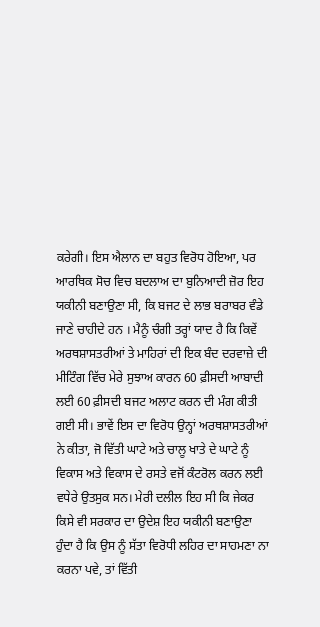ਕਰੇਗੀ। ਇਸ ਐਲਾਨ ਦਾ ਬਹੁਤ ਵਿਰੋਧ ਹੋਇਆ, ਪਰ ਆਰਥਿਕ ਸੋਚ ਵਿਚ ਬਦਲਾਅ ਦਾ ਬੁਨਿਆਦੀ ਜ਼ੋਰ ਇਹ ਯਕੀਨੀ ਬਣਾਉਣਾ ਸੀ, ਕਿ ਬਜਟ ਦੇ ਲਾਭ ਬਰਾਬਰ ਵੰਡੇ ਜਾਣੇ ਚਾਹੀਦੇ ਹਨ । ਮੈਨੂੰ ਚੰਗੀ ਤਰ੍ਹਾਂ ਯਾਦ ਹੈ ਕਿ ਕਿਵੇਂ ਅਰਥਸ਼ਾਸਤਰੀਆਂ ਤੇ ਮਾਹਿਰਾਂ ਦੀ ਇਕ ਬੰਦ ਦਰਵਾਜ਼ੇ ਦੀ ਮੀਟਿੰਗ ਵਿੱਚ ਮੇਰੇ ਸੁਝਾਅ ਕਾਰਨ 60 ਫ਼ੀਸਦੀ ਆਬਾਦੀ ਲਈ 60 ਫ਼ੀਸਦੀ ਬਜਟ ਅਲਾਟ ਕਰਨ ਦੀ ਮੰਗ ਕੀਤੀ ਗਈ ਸੀ। ਭਾਵੇਂ ਇਸ ਦਾ ਵਿਰੋਧ ਉਨ੍ਹਾਂ ਅਰਥਸ਼ਾਸਤਰੀਆਂ ਨੇ ਕੀਤਾ, ਜੋ ਵਿੱਤੀ ਘਾਟੇ ਅਤੇ ਚਾਲੂ ਖਾਤੇ ਦੇ ਘਾਟੇ ਨੂੰ ਵਿਕਾਸ ਅਤੇ ਵਿਕਾਸ ਦੇ ਰਸਤੇ ਵਜੋਂ ਕੰਟਰੋਲ ਕਰਨ ਲਈ ਵਧੇਰੇ ਉਤਸੁਕ ਸਨ। ਮੇਰੀ ਦਲੀਲ ਇਹ ਸੀ ਕਿ ਜੇਕਰ ਕਿਸੇ ਵੀ ਸਰਕਾਰ ਦਾ ਉਦੇਸ਼ ਇਹ ਯਕੀਨੀ ਬਣਾਉਣਾ ਹੁੰਦਾ ਹੈ ਕਿ ਉਸ ਨੂੰ ਸੱਤਾ ਵਿਰੋਧੀ ਲਹਿਰ ਦਾ ਸਾਹਮਣਾ ਨਾ ਕਰਨਾ ਪਵੇ, ਤਾਂ ਵਿੱਤੀ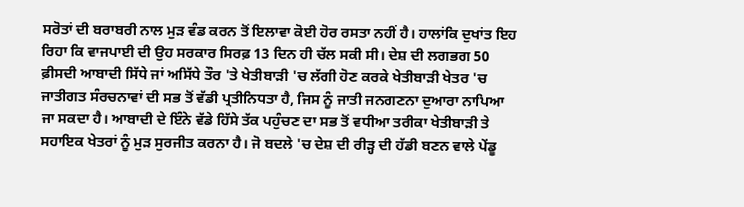ਸਰੋਤਾਂ ਦੀ ਬਰਾਬਰੀ ਨਾਲ ਮੁੜ ਵੰਡ ਕਰਨ ਤੋਂ ਇਲਾਵਾ ਕੋਈ ਹੋਰ ਰਸਤਾ ਨਹੀਂ ਹੈ। ਹਾਲਾਂਕਿ ਦੁਖਾਂਤ ਇਹ ਰਿਹਾ ਕਿ ਵਾਜਪਾਈ ਦੀ ਉਹ ਸਰਕਾਰ ਸਿਰਫ਼ 13 ਦਿਨ ਹੀ ਚੱਲ ਸਕੀ ਸੀ। ਦੇਸ਼ ਦੀ ਲਗਭਗ 50 ਫ਼ੀਸਦੀ ਆਬਾਦੀ ਸਿੱਧੇ ਜਾਂ ਅਸਿੱਧੇ ਤੌਰ 'ਤੇ ਖੇਤੀਬਾੜੀ 'ਚ ਲੱਗੀ ਹੋਣ ਕਰਕੇ ਖੇਤੀਬਾੜੀ ਖੇਤਰ 'ਚ ਜਾਤੀਗਤ ਸੰਰਚਨਾਵਾਂ ਦੀ ਸਭ ਤੋਂ ਵੱਡੀ ਪ੍ਰਤੀਨਿਧਤਾ ਹੈ, ਜਿਸ ਨੂੰ ਜਾਤੀ ਜਨਗਣਨਾ ਦੁਆਰਾ ਨਾਪਿਆ ਜਾ ਸਕਦਾ ਹੈ। ਆਬਾਦੀ ਦੇ ਇੰਨੇ ਵੱਡੇ ਹਿੱਸੇ ਤੱਕ ਪਹੁੰਚਣ ਦਾ ਸਭ ਤੋਂ ਵਧੀਆ ਤਰੀਕਾ ਖੇਤੀਬਾੜੀ ਤੇ ਸਹਾਇਕ ਖੇਤਰਾਂ ਨੂੰ ਮੁੜ ਸੁਰਜੀਤ ਕਰਨਾ ਹੈ। ਜੋ ਬਦਲੇ 'ਚ ਦੇਸ਼ ਦੀ ਰੀੜ੍ਹ ਦੀ ਹੱਡੀ ਬਣਨ ਵਾਲੇ ਪੇਂਡੂ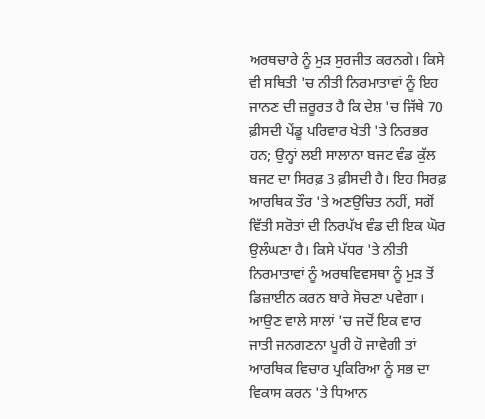ਅਰਥਚਾਰੇ ਨੂੰ ਮੁੜ ਸੁਰਜੀਤ ਕਰਨਗੇ। ਕਿਸੇ ਵੀ ਸਥਿਤੀ 'ਚ ਨੀਤੀ ਨਿਰਮਾਤਾਵਾਂ ਨੂੰ ਇਹ ਜਾਨਣ ਦੀ ਜ਼ਰੂਰਤ ਹੈ ਕਿ ਦੇਸ਼ 'ਚ ਜਿੱਥੇ 70 ਫ਼ੀਸਦੀ ਪੇਂਡੂ ਪਰਿਵਾਰ ਖੇਤੀ 'ਤੇ ਨਿਰਭਰ ਹਨ; ਉਨ੍ਹਾਂ ਲਈ ਸਾਲਾਨਾ ਬਜਟ ਵੰਡ ਕੁੱਲ ਬਜਟ ਦਾ ਸਿਰਫ਼ 3 ਫ਼ੀਸਦੀ ਹੈ। ਇਹ ਸਿਰਫ਼ ਆਰਥਿਕ ਤੌਰ 'ਤੇ ਅਣਉਚਿਤ ਨਹੀਂ, ਸਗੋਂ ਵਿੱਤੀ ਸਰੋਤਾਂ ਦੀ ਨਿਰਪੱਖ ਵੰਡ ਦੀ ਇਕ ਘੋਰ ਉਲੰਘਣਾ ਹੈ। ਕਿਸੇ ਪੱਧਰ 'ਤੇ ਨੀਤੀ ਨਿਰਮਾਤਾਵਾਂ ਨੂੰ ਅਰਥਵਿਵਸਥਾ ਨੂੰ ਮੁੜ ਤੋਂ ਡਿਜ਼ਾਈਨ ਕਰਨ ਬਾਰੇ ਸੋਚਣਾ ਪਵੇਗਾ। ਆਉਣ ਵਾਲੇ ਸਾਲਾਂ 'ਚ ਜਦੋਂ ਇਕ ਵਾਰ ਜਾਤੀ ਜਨਗਣਨਾ ਪੂਰੀ ਹੋ ਜਾਵੇਗੀ ਤਾਂ ਆਰਥਿਕ ਵਿਚਾਰ ਪ੍ਰਕਿਰਿਆ ਨੂੰ ਸਭ ਦਾ ਵਿਕਾਸ ਕਰਨ 'ਤੇ ਧਿਆਨ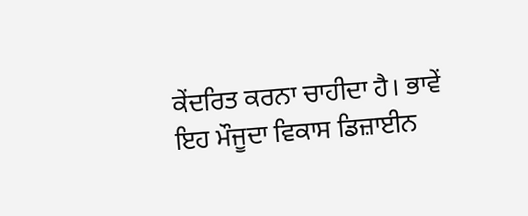ਕੇਂਦਰਿਤ ਕਰਨਾ ਚਾਹੀਦਾ ਹੈ। ਭਾਵੇਂ ਇਹ ਮੌਜੂਦਾ ਵਿਕਾਸ ਡਿਜ਼ਾਈਨ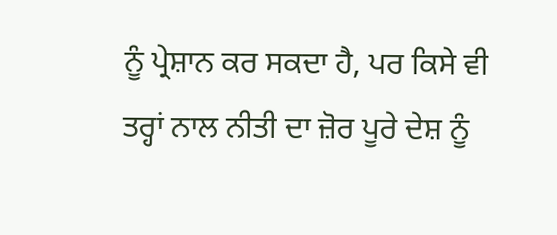ਨੂੰ ਪ੍ਰੇਸ਼ਾਨ ਕਰ ਸਕਦਾ ਹੈ, ਪਰ ਕਿਸੇ ਵੀ ਤਰ੍ਹਾਂ ਨਾਲ ਨੀਤੀ ਦਾ ਜ਼ੋਰ ਪੂਰੇ ਦੇਸ਼ ਨੂੰ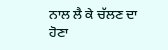ਨਾਲ ਲੈ ਕੇ ਚੱਲਣ ਦਾ ਹੋਣਾ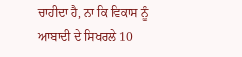ਚਾਹੀਦਾ ਹੈ, ਨਾ ਕਿ ਵਿਕਾਸ ਨੂੰ ਆਬਾਦੀ ਦੇ ਸਿਖਰਲੇ 10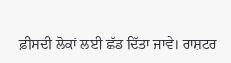ਫ਼ੀਸਦੀ ਲੋਕਾਂ ਲਈ ਛੱਡ ਦਿੱਤਾ ਜਾਵੇ। ਰਾਸ਼ਟਰ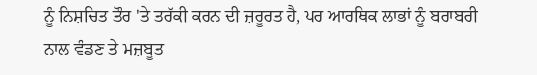ਨੂੰ ਨਿਸ਼ਚਿਤ ਤੌਰ 'ਤੇ ਤਰੱਕੀ ਕਰਨ ਦੀ ਜ਼ਰੂਰਤ ਹੈ, ਪਰ ਆਰਥਿਕ ਲਾਭਾਂ ਨੂੰ ਬਰਾਬਰੀ ਨਾਲ ਵੰਡਣ ਤੇ ਮਜ਼ਬੂਤ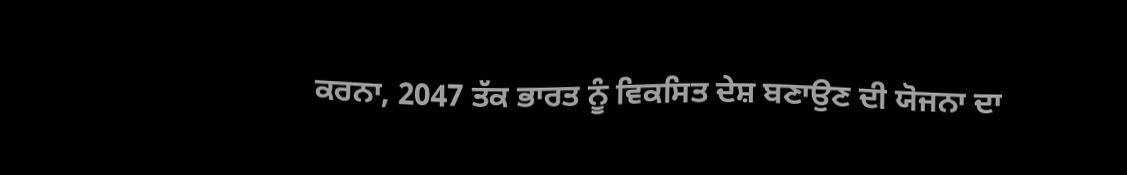ਕਰਨਾ, 2047 ਤੱਕ ਭਾਰਤ ਨੂੰ ਵਿਕਸਿਤ ਦੇਸ਼ ਬਣਾਉਣ ਦੀ ਯੋਜਨਾ ਦਾ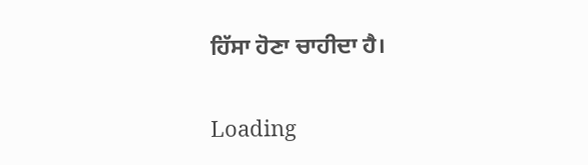ਹਿੱਸਾ ਹੋਣਾ ਚਾਹੀਦਾ ਹੈ।

Loading